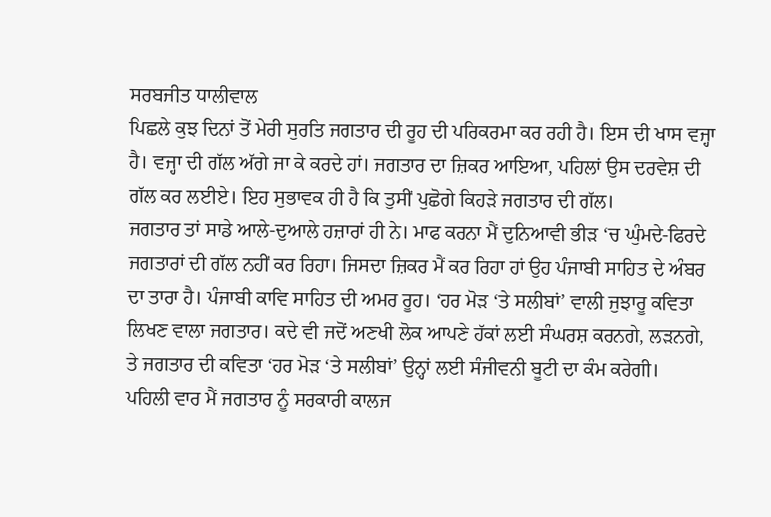ਸਰਬਜੀਤ ਧਾਲੀਵਾਲ
ਪਿਛਲੇ ਕੁਝ ਦਿਨਾਂ ਤੋਂ ਮੇਰੀ ਸੁਰਤਿ ਜਗਤਾਰ ਦੀ ਰੂਹ ਦੀ ਪਰਿਕਰਮਾ ਕਰ ਰਹੀ ਹੈ। ਇਸ ਦੀ ਖਾਸ ਵਜ੍ਹਾ ਹੈ। ਵਜ੍ਹਾ ਦੀ ਗੱਲ ਅੱਗੇ ਜਾ ਕੇ ਕਰਦੇ ਹਾਂ। ਜਗਤਾਰ ਦਾ ਜ਼ਿਕਰ ਆਇਆ, ਪਹਿਲਾਂ ਉਸ ਦਰਵੇਸ਼ ਦੀ ਗੱਲ ਕਰ ਲਈਏ। ਇਹ ਸੁਭਾਵਕ ਹੀ ਹੈ ਕਿ ਤੁਸੀਂ ਪੁਛੋਗੇ ਕਿਹੜੇ ਜਗਤਾਰ ਦੀ ਗੱਲ।
ਜਗਤਾਰ ਤਾਂ ਸਾਡੇ ਆਲੇ-ਦੁਆਲੇ ਹਜ਼ਾਰਾਂ ਹੀ ਨੇ। ਮਾਫ ਕਰਨਾ ਮੈਂ ਦੁਨਿਆਵੀ ਭੀੜ ‘ਚ ਘੁੰਮਦੇ-ਫਿਰਦੇ ਜਗਤਾਰਾਂ ਦੀ ਗੱਲ ਨਹੀਂ ਕਰ ਰਿਹਾ। ਜਿਸਦਾ ਜ਼ਿਕਰ ਮੈਂ ਕਰ ਰਿਹਾ ਹਾਂ ਉਹ ਪੰਜਾਬੀ ਸਾਹਿਤ ਦੇ ਅੰਬਰ ਦਾ ਤਾਰਾ ਹੈ। ਪੰਜਾਬੀ ਕਾਵਿ ਸਾਹਿਤ ਦੀ ਅਮਰ ਰੂਹ। ‘ਹਰ ਮੋੜ ‘ਤੇ ਸਲੀਬਾਂ’ ਵਾਲੀ ਜੁਝਾਰੂ ਕਵਿਤਾ ਲਿਖਣ ਵਾਲਾ ਜਗਤਾਰ। ਕਦੇ ਵੀ ਜਦੋਂ ਅਣਖੀ ਲੋਕ ਆਪਣੇ ਹੱਕਾਂ ਲਈ ਸੰਘਰਸ਼ ਕਰਨਗੇ, ਲੜਨਗੇ, ਤੇ ਜਗਤਾਰ ਦੀ ਕਵਿਤਾ ‘ਹਰ ਮੋੜ ‘ਤੇ ਸਲੀਬਾਂ’ ਉਨ੍ਹਾਂ ਲਈ ਸੰਜੀਵਨੀ ਬੂਟੀ ਦਾ ਕੰਮ ਕਰੇਗੀ।
ਪਹਿਲੀ ਵਾਰ ਮੈਂ ਜਗਤਾਰ ਨੂੰ ਸਰਕਾਰੀ ਕਾਲਜ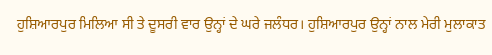ਹੁਸ਼ਿਆਰਪੁਰ ਮਿਲਿਆ ਸੀ ਤੇ ਦੂਸਰੀ ਵਾਰ ਉਨ੍ਹਾਂ ਦੇ ਘਰੇ ਜਲੰਧਰ। ਹੁਸ਼ਿਆਰਪੁਰ ਉਨ੍ਹਾਂ ਨਾਲ ਮੇਰੀ ਮੁਲਾਕਾਤ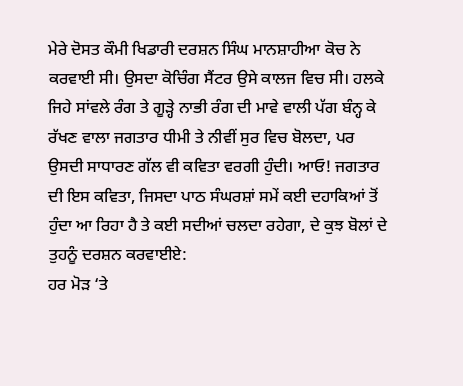ਮੇਰੇ ਦੋਸਤ ਕੌਮੀ ਖਿਡਾਰੀ ਦਰਸ਼ਨ ਸਿੰਘ ਮਾਨਸ਼ਾਹੀਆ ਕੋਚ ਨੇ ਕਰਵਾਈ ਸੀ। ਉਸਦਾ ਕੋਚਿੰਗ ਸੈਂਟਰ ਉਸੇ ਕਾਲਜ ਵਿਚ ਸੀ। ਹਲਕੇ ਜਿਹੇ ਸਾਂਵਲੇ ਰੰਗ ਤੇ ਗੂੜ੍ਹੇ ਨਾਭੀ ਰੰਗ ਦੀ ਮਾਵੇ ਵਾਲੀ ਪੱਗ ਬੰਨ੍ਹ ਕੇ ਰੱਖਣ ਵਾਲਾ ਜਗਤਾਰ ਧੀਮੀ ਤੇ ਨੀਵੀਂ ਸੁਰ ਵਿਚ ਬੋਲਦਾ, ਪਰ ਉਸਦੀ ਸਾਧਾਰਣ ਗੱਲ ਵੀ ਕਵਿਤਾ ਵਰਗੀ ਹੁੰਦੀ। ਆਓ! ਜਗਤਾਰ ਦੀ ਇਸ ਕਵਿਤਾ, ਜਿਸਦਾ ਪਾਠ ਸੰਘਰਸ਼ਾਂ ਸਮੇਂ ਕਈ ਦਹਾਕਿਆਂ ਤੋਂ ਹੁੰਦਾ ਆ ਰਿਹਾ ਹੈ ਤੇ ਕਈ ਸਦੀਆਂ ਚਲਦਾ ਰਹੇਗਾ, ਦੇ ਕੁਝ ਬੋਲਾਂ ਦੇ ਤੁਹਨੂੰ ਦਰਸ਼ਨ ਕਰਵਾਈਏ:
ਹਰ ਮੋੜ ‘ਤੇ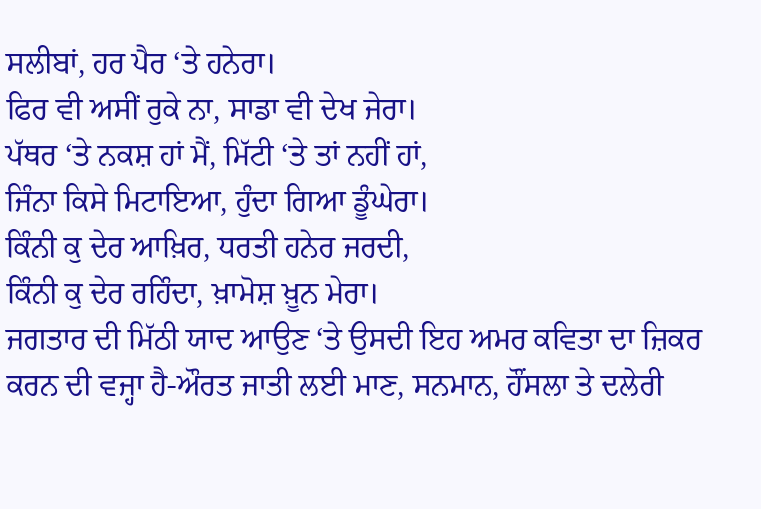ਸਲੀਬਾਂ, ਹਰ ਪੈਰ ‘ਤੇ ਹਨੇਰਾ।
ਫਿਰ ਵੀ ਅਸੀਂ ਰੁਕੇ ਨਾ, ਸਾਡਾ ਵੀ ਦੇਖ ਜੇਰਾ।
ਪੱਥਰ ‘ਤੇ ਨਕਸ਼ ਹਾਂ ਮੈਂ, ਮਿੱਟੀ ‘ਤੇ ਤਾਂ ਨਹੀਂ ਹਾਂ,
ਜਿੰਨਾ ਕਿਸੇ ਮਿਟਾਇਆ, ਹੁੰਦਾ ਗਿਆ ਡੂੰਘੇਰਾ।
ਕਿੰਨੀ ਕੁ ਦੇਰ ਆਖ਼ਿਰ, ਧਰਤੀ ਹਨੇਰ ਜਰਦੀ,
ਕਿੰਨੀ ਕੁ ਦੇਰ ਰਹਿੰਦਾ, ਖ਼ਾਮੋਸ਼ ਖ਼ੂਨ ਮੇਰਾ।
ਜਗਤਾਰ ਦੀ ਮਿੱਠੀ ਯਾਦ ਆਉਣ ‘ਤੇ ਉਸਦੀ ਇਹ ਅਮਰ ਕਵਿਤਾ ਦਾ ਜ਼ਿਕਰ ਕਰਨ ਦੀ ਵਜ੍ਹਾ ਹੈ-ਔਰਤ ਜਾਤੀ ਲਈ ਮਾਣ, ਸਨਮਾਨ, ਹੌਂਸਲਾ ਤੇ ਦਲੇਰੀ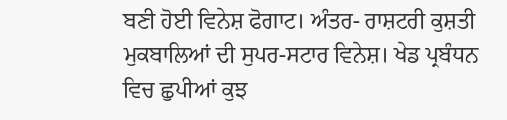ਬਣੀ ਹੋਈ ਵਿਨੇਸ਼ ਫੋਗਾਟ। ਅੰਤਰ- ਰਾਸ਼ਟਰੀ ਕੁਸ਼ਤੀ ਮੁਕਬਾਲਿਆਂ ਦੀ ਸੁਪਰ-ਸਟਾਰ ਵਿਨੇਸ਼। ਖੇਡ ਪ੍ਰਬੰਧਨ ਵਿਚ ਛੁਪੀਆਂ ਕੁਝ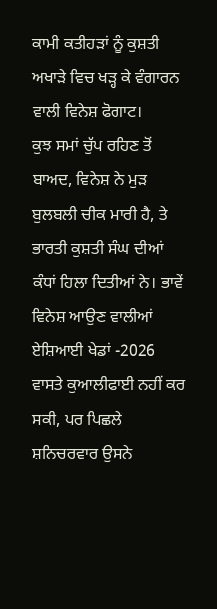ਕਾਮੀ ਕਤੀਹੜਾਂ ਨੂੰ ਕੁਸ਼ਤੀ ਅਖਾੜੇ ਵਿਚ ਖੜ੍ਹ ਕੇ ਵੰਗਾਰਨ ਵਾਲੀ ਵਿਨੇਸ਼ ਫੋਗਾਟ।
ਕੁਝ ਸਮਾਂ ਚੁੱਪ ਰਹਿਣ ਤੋਂ ਬਾਅਦ, ਵਿਨੇਸ਼ ਨੇ ਮੁੜ ਬੁਲਬਲੀ ਚੀਕ ਮਾਰੀ ਹੈ, ਤੇ ਭਾਰਤੀ ਕੁਸ਼ਤੀ ਸੰਘ ਦੀਆਂ ਕੰਧਾਂ ਹਿਲਾ ਦਿਤੀਆਂ ਨੇ। ਭਾਵੇਂ ਵਿਨੇਸ਼ ਆਉਣ ਵਾਲੀਆਂ ਏਸ਼ਿਆਈ ਖੇਡਾਂ -2026 ਵਾਸਤੇ ਕੁਆਲੀਫਾਈ ਨਹੀਂ ਕਰ ਸਕੀ, ਪਰ ਪਿਛਲੇ ਸ਼ਨਿਚਰਵਾਰ ਉਸਨੇ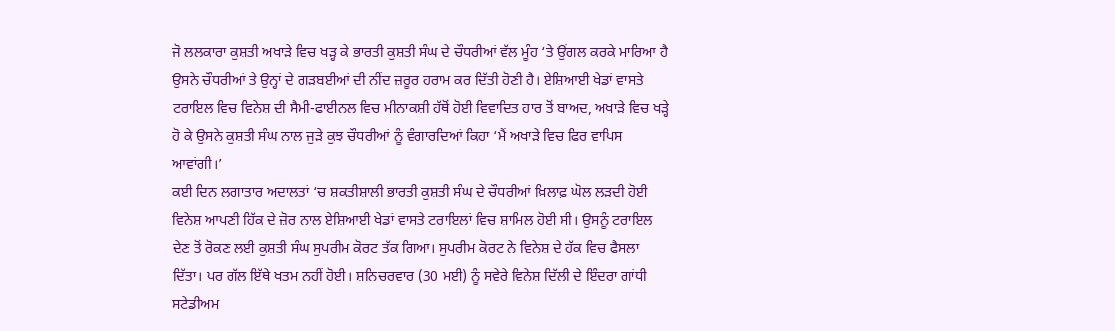ਜੋ ਲਲਕਾਰਾ ਕੁਸ਼ਤੀ ਅਖਾੜੇ ਵਿਚ ਖੜ੍ਹ ਕੇ ਭਾਰਤੀ ਕੁਸ਼ਤੀ ਸੰਘ ਦੇ ਚੌਧਰੀਆਂ ਵੱਲ ਮੂੰਹ ‘ਤੇ ਉਂਗਲ ਕਰਕੇ ਮਾਰਿਆ ਹੈ ਉਸਨੇ ਚੌਧਰੀਆਂ ਤੇ ਉਨ੍ਹਾਂ ਦੇ ਗੜਬਈਆਂ ਦੀ ਨੀਂਦ ਜ਼ਰੂਰ ਹਰਾਮ ਕਰ ਦਿੱਤੀ ਹੋਣੀ ਹੈ। ਏਸ਼ਿਆਈ ਖੇਡਾਂ ਵਾਸਤੇ ਟਰਾਇਲ ਵਿਚ ਵਿਨੇਸ਼ ਦੀ ਸੈਮੀ-ਫਾਈਨਲ ਵਿਚ ਮੀਨਾਕਸ਼ੀ ਹੱਥੋਂ ਹੋਈ ਵਿਵਾਦਿਤ ਹਾਰ ਤੋਂ ਬਾਅਦ, ਅਖਾੜੇ ਵਿਚ ਖੜ੍ਹੇ ਹੋ ਕੇ ਉਸਨੇ ਕੁਸ਼ਤੀ ਸੰਘ ਨਾਲ ਜੁੜੇ ਕੁਝ ਚੌਧਰੀਆਂ ਨੂੰ ਵੰਗਾਰਦਿਆਂ ਕਿਹਾ ‘ਮੈਂ ਅਖਾੜੇ ਵਿਚ ਫਿਰ ਵਾਪਿਸ ਆਵਾਂਗੀ।’
ਕਈ ਦਿਨ ਲਗਾਤਾਰ ਅਦਾਲਤਾਂ ‘ਚ ਸ਼ਕਤੀਸ਼ਾਲੀ ਭਾਰਤੀ ਕੁਸ਼ਤੀ ਸੰਘ ਦੇ ਚੌਧਰੀਆਂ ਖ਼ਿਲਾਫ਼ ਘੋਲ ਲੜਦੀ ਹੋਈ ਵਿਨੇਸ਼ ਆਪਣੀ ਹਿੱਕ ਦੇ ਜ਼ੋਰ ਨਾਲ ਏਸ਼ਿਆਈ ਖੇਡਾਂ ਵਾਸਤੇ ਟਰਾਇਲਾਂ ਵਿਚ ਸ਼ਾਮਿਲ ਹੋਈ ਸੀ। ਉਸਨੂੰ ਟਰਾਇਲ ਦੇਣ ਤੋਂ ਰੋਕਣ ਲਈ ਕੁਸ਼ਤੀ ਸੰਘ ਸੁਪਰੀਮ ਕੋਰਟ ਤੱਕ ਗਿਆ। ਸੁਪਰੀਮ ਕੋਰਟ ਨੇ ਵਿਨੇਸ਼ ਦੇ ਹੱਕ ਵਿਚ ਫੈਸਲਾ ਦਿੱਤਾ। ਪਰ ਗੱਲ ਇੱਥੇ ਖਤਮ ਨਹੀਂ ਹੋਈ। ਸ਼ਨਿਚਰਵਾਰ (30 ਮਈ) ਨੂੰ ਸਵੇਰੇ ਵਿਨੇਸ਼ ਦਿੱਲੀ ਦੇ ਇੰਦਰਾ ਗਾਂਧੀ ਸਟੇਡੀਅਮ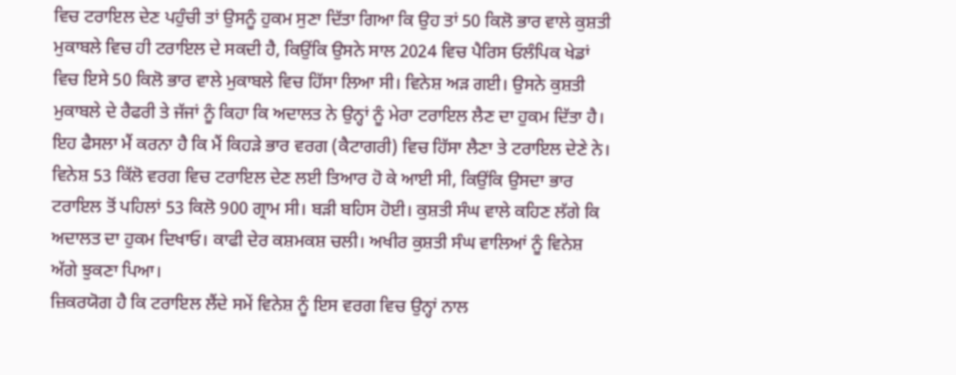ਵਿਚ ਟਰਾਇਲ ਦੇਣ ਪਹੁੰਚੀ ਤਾਂ ਉਸਨੂੰ ਹੁਕਮ ਸੁਣਾ ਦਿੱਤਾ ਗਿਆ ਕਿ ਉਹ ਤਾਂ 50 ਕਿਲੋ ਭਾਰ ਵਾਲੇ ਕੁਸ਼ਤੀ ਮੁਕਾਬਲੇ ਵਿਚ ਹੀ ਟਰਾਇਲ ਦੇ ਸਕਦੀ ਹੈ, ਕਿਉਂਕਿ ਉਸਨੇ ਸਾਲ 2024 ਵਿਚ ਪੈਰਿਸ ਓਲੰਪਿਕ ਖੇਡਾਂ ਵਿਚ ਇਸੇ 50 ਕਿਲੋ ਭਾਰ ਵਾਲੇ ਮੁਕਾਬਲੇ ਵਿਚ ਹਿੱਸਾ ਲਿਆ ਸੀ। ਵਿਨੇਸ਼ ਅੜ ਗਈ। ਉਸਨੇ ਕੁਸ਼ਤੀ ਮੁਕਾਬਲੇ ਦੇ ਰੈਫਰੀ ਤੇ ਜੱਜਾਂ ਨੂੰ ਕਿਹਾ ਕਿ ਅਦਾਲਤ ਨੇ ਉਨ੍ਹਾਂ ਨੂੰ ਮੇਰਾ ਟਰਾਇਲ ਲੈਣ ਦਾ ਹੁਕਮ ਦਿੱਤਾ ਹੈ। ਇਹ ਫੈਸਲਾ ਮੈਂ ਕਰਨਾ ਹੈ ਕਿ ਮੈਂ ਕਿਹੜੇ ਭਾਰ ਵਰਗ (ਕੈਟਾਗਰੀ) ਵਿਚ ਹਿੱਸਾ ਲੈਣਾ ਤੇ ਟਰਾਇਲ ਦੇਣੇ ਨੇ। ਵਿਨੇਸ਼ 53 ਕਿੱਲੋ ਵਰਗ ਵਿਚ ਟਰਾਇਲ ਦੇਣ ਲਈ ਤਿਆਰ ਹੋ ਕੇ ਆਈ ਸੀ, ਕਿਉਂਕਿ ਉਸਦਾ ਭਾਰ ਟਰਾਇਲ ਤੋਂ ਪਹਿਲਾਂ 53 ਕਿਲੋ 900 ਗ੍ਰਾਮ ਸੀ। ਬੜੀ ਬਹਿਸ ਹੋਈ। ਕੁਸ਼ਤੀ ਸੰਘ ਵਾਲੇ ਕਹਿਣ ਲੱਗੇ ਕਿ ਅਦਾਲਤ ਦਾ ਹੁਕਮ ਦਿਖਾਓ। ਕਾਫੀ ਦੇਰ ਕਸ਼ਮਕਸ਼ ਚਲੀ। ਅਖੀਰ ਕੁਸ਼ਤੀ ਸੰਘ ਵਾਲਿਆਂ ਨੂੰ ਵਿਨੇਸ਼ ਅੱਗੇ ਝੁਕਣਾ ਪਿਆ।
ਜ਼ਿਕਰਯੋਗ ਹੈ ਕਿ ਟਰਾਇਲ ਲੈਂਦੇ ਸਮੇਂ ਵਿਨੇਸ਼ ਨੂੰ ਇਸ ਵਰਗ ਵਿਚ ਉਨ੍ਹਾਂ ਨਾਲ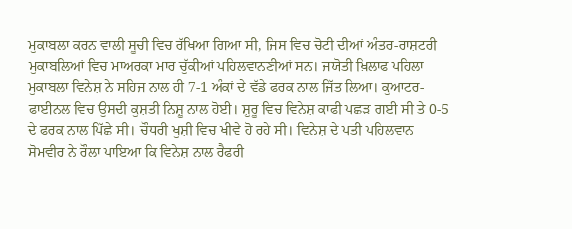ਮੁਕਾਬਲਾ ਕਰਨ ਵਾਲੀ ਸੂਚੀ ਵਿਚ ਰੱਖਿਆ ਗਿਆ ਸੀ, ਜਿਸ ਵਿਚ ਚੋਟੀ ਦੀਆਂ ਅੰਤਰ-ਰਾਸ਼ਟਰੀ ਮੁਕਾਬਲਿਆਂ ਵਿਚ ਮਾਅਰਕਾ ਮਾਰ ਚੁੱਕੀਆਂ ਪਹਿਲਵਾਨਣੀਆਂ ਸਨ। ਜਯੋਤੀ ਖ਼ਿਲਾਫ ਪਹਿਲਾ ਮੁਕਾਬਲਾ ਵਿਨੇਸ਼ ਨੇ ਸਹਿਜ ਨਾਲ ਹੀ 7-1 ਅੰਕਾਂ ਦੇ ਵੱਡੇ ਫਰਕ ਨਾਲ ਜਿੱਤ ਲਿਆ। ਕੁਆਟਰ-ਫਾਈਨਲ ਵਿਚ ਉਸਦੀ ਕੁਸ਼ਤੀ ਨਿਸ਼ੂ ਨਾਲ ਹੋਈ। ਸ਼ੁਰੂ ਵਿਚ ਵਿਨੇਸ਼ ਕਾਫੀ ਪਛੜ ਗਈ ਸੀ ਤੇ 0-5 ਦੇ ਫਰਕ ਨਾਲ ਪਿੱਛੇ ਸੀ। ਚੌਧਰੀ ਖੁਸ਼ੀ ਵਿਚ ਖੀਵੇ ਹੋ ਰਹੇ ਸੀ। ਵਿਨੇਸ਼ ਦੇ ਪਤੀ ਪਹਿਲਵਾਨ ਸੋਮਵੀਰ ਨੇ ਰੌਲਾ ਪਾਇਆ ਕਿ ਵਿਨੇਸ਼ ਨਾਲ ਰੈਫਰੀ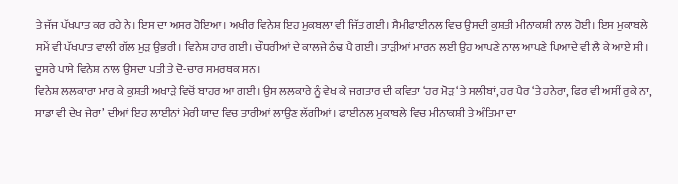ਤੇ ਜੱਜ ਪੱਖਪਾਤ ਕਰ ਰਹੇ ਨੇ। ਇਸ ਦਾ ਅਸਰ ਹੋਇਆ। ਅਖੀਰ ਵਿਨੇਸ਼ ਇਹ ਮੁਕਬਲਾ ਵੀ ਜਿੱਤ ਗਈ। ਸੈਮੀਫਾਈਨਲ ਵਿਚ ਉਸਦੀ ਕੁਸ਼ਤੀ ਮੀਨਾਕਸ਼ੀ ਨਾਲ ਹੋਈ। ਇਸ ਮੁਕਾਬਲੇ ਸਮੇਂ ਵੀ ਪੱਖਪਾਤ ਵਾਲੀ ਗੱਲ ਮੁੜ ਉਭਰੀ। ਵਿਨੇਸ਼ ਹਾਰ ਗਈ। ਚੌਧਰੀਆਂ ਦੇ ਕਾਲਜੇ ਠੰਢ ਪੈ ਗਈ। ਤਾੜੀਆਂ ਮਾਰਨ ਲਈ ਉਹ ਆਪਣੇ ਨਾਲ ਆਪਣੇ ਪਿਆਦੇ ਵੀ ਲੈ ਕੇ ਆਏ ਸੀ। ਦੂਸਰੇ ਪਾਸੇ ਵਿਨੇਸ਼ ਨਾਲ ਉਸਦਾ ਪਤੀ ਤੇ ਦੋ-ਚਾਰ ਸਮਰਥਕ ਸਨ।
ਵਿਨੇਸ਼ ਲਲਕਾਰਾ ਮਾਰ ਕੇ ਕੁਸ਼ਤੀ ਅਖਾੜੇ ਵਿਚੋਂ ਬਾਹਰ ਆ ਗਈ। ਉਸ ਲਲਕਾਰੇ ਨੂੰ ਵੇਖ ਕੇ ਜਗਤਾਰ ਦੀ ਕਵਿਤਾ ‘ਹਰ ਮੋੜ ‘ਤੇ ਸਲੀਬਾਂ, ਹਰ ਪੈਰ ‘ਤੇ ਹਨੇਰਾ, ਫਿਰ ਵੀ ਅਸੀਂ ਰੁਕੇ ਨਾ, ਸਾਡਾ ਵੀ ਦੇਖ ਜੇਰਾ’ ਦੀਆਂ ਇਹ ਲਾਈਨਾਂ ਮੇਰੀ ਯਾਦ ਵਿਚ ਤਾਰੀਆਂ ਲਾਉਣ ਲੱਗੀਆਂ। ਫਾਈਨਲ ਮੁਕਾਬਲੇ ਵਿਚ ਮੀਨਾਕਸ਼ੀ ਤੇ ਅੰਤਿਮਾ ਦਾ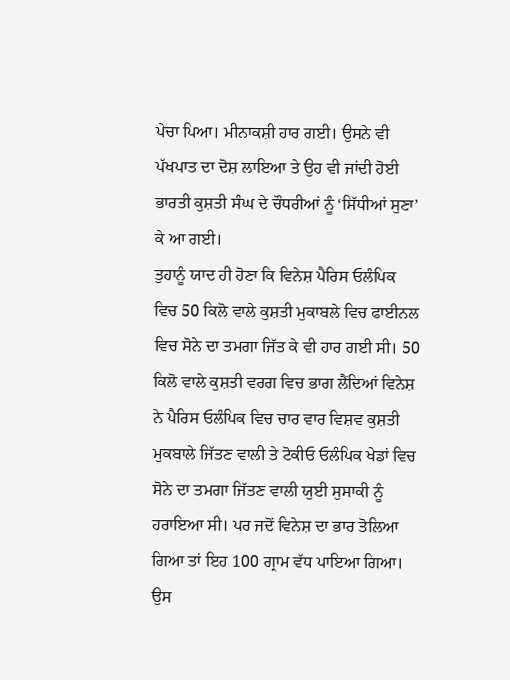ਪੇਚਾ ਪਿਆ। ਮੀਨਾਕਸ਼ੀ ਹਾਰ ਗਈ। ਉਸਨੇ ਵੀ ਪੱਖਪਾਤ ਦਾ ਦੋਸ਼ ਲਾਇਆ ਤੇ ਉਹ ਵੀ ਜਾਂਦੀ ਹੋਈ ਭਾਰਤੀ ਕੁਸ਼ਤੀ ਸੰਘ ਦੇ ਚੌਧਰੀਆਂ ਨੂੰ ‘ਸਿੱਧੀਆਂ ਸੁਣਾ’ ਕੇ ਆ ਗਈ।
ਤੁਹਾਨੂੰ ਯਾਦ ਹੀ ਹੋਣਾ ਕਿ ਵਿਨੇਸ਼ ਪੈਰਿਸ ਓਲੰਪਿਕ ਵਿਚ 50 ਕਿਲੋ ਵਾਲੇ ਕੁਸ਼ਤੀ ਮੁਕਾਬਲੇ ਵਿਚ ਫਾਈਨਲ ਵਿਚ ਸੋਨੇ ਦਾ ਤਮਗਾ ਜਿੱਤ ਕੇ ਵੀ ਹਾਰ ਗਈ ਸੀ। 50 ਕਿਲੋ ਵਾਲੇ ਕੁਸ਼ਤੀ ਵਰਗ ਵਿਚ ਭਾਗ ਲੈਂਦਿਆਂ ਵਿਨੇਸ਼ ਨੇ ਪੈਰਿਸ ਓਲੰਪਿਕ ਵਿਚ ਚਾਰ ਵਾਰ ਵਿਸ਼ਵ ਕੁਸ਼ਤੀ ਮੁਕਬਾਲੇ ਜਿੱਤਣ ਵਾਲੀ ਤੇ ਟੋਕੀਓ ਓਲੰਪਿਕ ਖੇਡਾਂ ਵਿਚ ਸੋਨੇ ਦਾ ਤਮਗਾ ਜਿੱਤਣ ਵਾਲੀ ਯੁਈ ਸੁਸਾਕੀ ਨੂੰ ਹਰਾਇਆ ਸੀ। ਪਰ ਜਦੋਂ ਵਿਨੇਸ਼ ਦਾ ਭਾਰ ਤੋਲਿਆ ਗਿਆ ਤਾਂ ਇਹ 100 ਗ੍ਰਾਮ ਵੱਧ ਪਾਇਆ ਗਿਆ। ਉਸ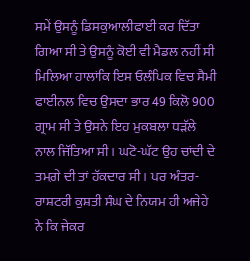ਸਮੇਂ ਉਸਨੂੰ ਡਿਸਕੁਆਲੀਫਾਈ ਕਰ ਦਿੱਤਾ ਗਿਆ ਸੀ ਤੇ ਉਸਨੂੰ ਕੋਈ ਵੀ ਮੈਡਲ ਨਹੀਂ ਸੀ ਮਿਲਿਆ ਹਾਲਾਂਕਿ ਇਸ ਓਲੰਪਿਕ ਵਿਚ ਸੈਮੀ ਫਾਈਨਲ ਵਿਚ ਉਸਦਾ ਭਾਰ 49 ਕਿਲੋ 900 ਗ੍ਰਾਮ ਸੀ ਤੇ ਉਸਨੇ ਇਹ ਮੁਕਬਲਾ ਧੜੱਲੇ ਨਾਲ ਜਿੱਤਿਆ ਸੀ। ਘਟੋ-ਘੱਟ ਉਹ ਚਾਂਦੀ ਦੇ ਤਮਗ਼ੇ ਦੀ ਤਾਂ ਹੱਕਦਾਰ ਸੀ। ਪਰ ਅੰਤਰ-ਰਾਸ਼ਟਰੀ ਕੁਸ਼ਤੀ ਸੰਘ ਦੇ ਨਿਯਮ ਹੀ ਅਜੇਹੇ ਨੇ ਕਿ ਜੇਕਰ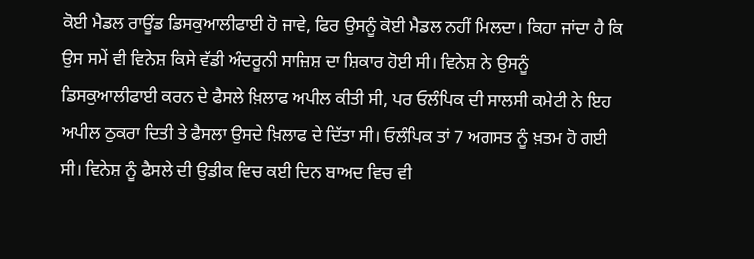ਕੋਈ ਮੈਡਲ ਰਾਊਂਡ ਡਿਸਕੁਆਲੀਫਾਈ ਹੋ ਜਾਵੇ, ਫਿਰ ਉਸਨੂੰ ਕੋਈ ਮੈਡਲ ਨਹੀਂ ਮਿਲਦਾ। ਕਿਹਾ ਜਾਂਦਾ ਹੈ ਕਿ ਉਸ ਸਮੇਂ ਵੀ ਵਿਨੇਸ਼ ਕਿਸੇ ਵੱਡੀ ਅੰਦਰੂਨੀ ਸਾਜ਼ਿਸ਼ ਦਾ ਸ਼ਿਕਾਰ ਹੋਈ ਸੀ। ਵਿਨੇਸ਼ ਨੇ ਉਸਨੂੰ ਡਿਸਕੁਆਲੀਫਾਈ ਕਰਨ ਦੇ ਫੈਸਲੇ ਖ਼ਿਲਾਫ ਅਪੀਲ ਕੀਤੀ ਸੀ, ਪਰ ਓਲੰਪਿਕ ਦੀ ਸਾਲਸੀ ਕਮੇਟੀ ਨੇ ਇਹ ਅਪੀਲ ਠੁਕਰਾ ਦਿਤੀ ਤੇ ਫੈਸਲਾ ਉਸਦੇ ਖ਼ਿਲਾਫ ਦੇ ਦਿੱਤਾ ਸੀ। ਓਲੰਪਿਕ ਤਾਂ 7 ਅਗਸਤ ਨੂੰ ਖ਼ਤਮ ਹੋ ਗਈ ਸੀ। ਵਿਨੇਸ਼ ਨੂੰ ਫੈਸਲੇ ਦੀ ਉਡੀਕ ਵਿਚ ਕਈ ਦਿਨ ਬਾਅਦ ਵਿਚ ਵੀ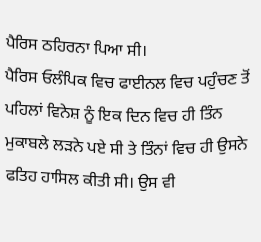ਪੈਰਿਸ ਠਹਿਰਨਾ ਪਿਆ ਸੀ।
ਪੈਰਿਸ ਓਲੰਪਿਕ ਵਿਚ ਫਾਈਨਲ ਵਿਚ ਪਹੁੰਚਣ ਤੋਂ ਪਹਿਲਾਂ ਵਿਨੇਸ਼ ਨੂੰ ਇਕ ਦਿਨ ਵਿਚ ਹੀ ਤਿੰਨ ਮੁਕਾਬਲੇ ਲੜਨੇ ਪਏ ਸੀ ਤੇ ਤਿੰਨਾਂ ਵਿਚ ਹੀ ਉਸਨੇ ਫਤਿਹ ਹਾਸਿਲ ਕੀਤੀ ਸੀ। ਉਸ ਵੀ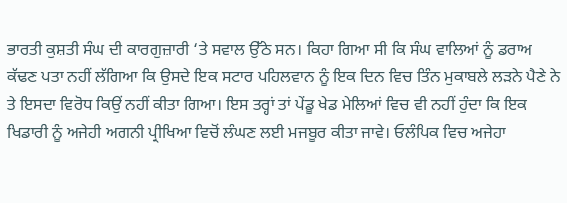ਭਾਰਤੀ ਕੁਸ਼ਤੀ ਸੰਘ ਦੀ ਕਾਰਗੁਜ਼ਾਰੀ ‘ਤੇ ਸਵਾਲ ਉੱਠੇ ਸਨ। ਕਿਹਾ ਗਿਆ ਸੀ ਕਿ ਸੰਘ ਵਾਲਿਆਂ ਨੂੰ ਡਰਾਅ ਕੱਢਣ ਪਤਾ ਨਹੀਂ ਲੱਗਿਆ ਕਿ ਉਸਦੇ ਇਕ ਸਟਾਰ ਪਹਿਲਵਾਨ ਨੂੰ ਇਕ ਦਿਨ ਵਿਚ ਤਿੰਨ ਮੁਕਾਬਲੇ ਲੜਨੇ ਪੈਣੇ ਨੇ ਤੇ ਇਸਦਾ ਵਿਰੋਧ ਕਿਉਂ ਨਹੀਂ ਕੀਤਾ ਗਿਆ। ਇਸ ਤਰ੍ਹਾਂ ਤਾਂ ਪੇਂਡੂ ਖੇਡ ਮੇਲਿਆਂ ਵਿਚ ਵੀ ਨਹੀਂ ਹੁੰਦਾ ਕਿ ਇਕ ਖਿਡਾਰੀ ਨੂੰ ਅਜੇਹੀ ਅਗਨੀ ਪ੍ਰੀਖਿਆ ਵਿਚੋਂ ਲੰਘਣ ਲਈ ਮਜਬੂਰ ਕੀਤਾ ਜਾਵੇ। ਓਲੰਪਿਕ ਵਿਚ ਅਜੇਹਾ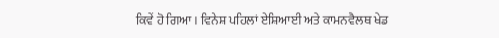ਕਿਵੇਂ ਹੋ ਗਿਆ। ਵਿਨੇਸ਼ ਪਹਿਲਾਂ ਏਸ਼ਿਆਈ ਅਤੇ ਕਾਮਨਵੈਲਥ ਖੇਡ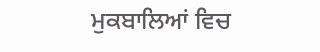ਮੁਕਬਾਲਿਆਂ ਵਿਚ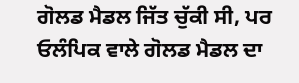ਗੋਲਡ ਮੈਡਲ ਜਿੱਤ ਚੁੱਕੀ ਸੀ, ਪਰ ਓਲੰਪਿਕ ਵਾਲੇ ਗੋਲਡ ਮੈਡਲ ਦਾ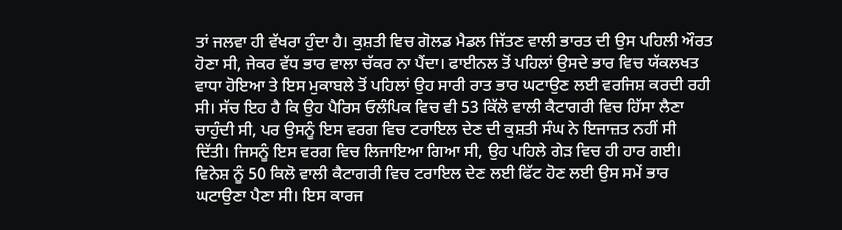ਤਾਂ ਜਲਵਾ ਹੀ ਵੱਖਰਾ ਹੁੰਦਾ ਹੈ। ਕੁਸ਼ਤੀ ਵਿਚ ਗੋਲਡ ਮੈਡਲ ਜਿੱਤਣ ਵਾਲੀ ਭਾਰਤ ਦੀ ਉਸ ਪਹਿਲੀ ਔਰਤ ਹੋਣਾ ਸੀ, ਜੇਕਰ ਵੱਧ ਭਾਰ ਵਾਲਾ ਚੱਕਰ ਨਾ ਪੈਂਦਾ। ਫਾਈਨਲ ਤੋਂ ਪਹਿਲਾਂ ਉਸਦੇ ਭਾਰ ਵਿਚ ਯੱਕਲਖਤ ਵਾਧਾ ਹੋਇਆ ਤੇ ਇਸ ਮੁਕਾਬਲੇ ਤੋਂ ਪਹਿਲਾਂ ਉਹ ਸਾਰੀ ਰਾਤ ਭਾਰ ਘਟਾਉਣ ਲਈ ਵਰਜਿਸ਼ ਕਰਦੀ ਰਹੀ ਸੀ। ਸੱਚ ਇਹ ਹੈ ਕਿ ਉਹ ਪੈਰਿਸ ਓਲੰਪਿਕ ਵਿਚ ਵੀ 53 ਕਿੱਲੋ ਵਾਲੀ ਕੈਟਾਗਰੀ ਵਿਚ ਹਿੱਸਾ ਲੈਣਾ ਚਾਹੁੰਦੀ ਸੀ, ਪਰ ਉਸਨੂੰ ਇਸ ਵਰਗ ਵਿਚ ਟਰਾਇਲ ਦੇਣ ਦੀ ਕੁਸ਼ਤੀ ਸੰਘ ਨੇ ਇਜਾਜ਼ਤ ਨਹੀਂ ਸੀ ਦਿੱਤੀ। ਜਿਸਨੂੰ ਇਸ ਵਰਗ ਵਿਚ ਲਿਜਾਇਆ ਗਿਆ ਸੀ, ਉਹ ਪਹਿਲੇ ਗੇੜ ਵਿਚ ਹੀ ਹਾਰ ਗਈ। ਵਿਨੇਸ਼ ਨੂੰ 50 ਕਿਲੋ ਵਾਲੀ ਕੈਟਾਗਰੀ ਵਿਚ ਟਰਾਇਲ ਦੇਣ ਲਈ ਫਿੱਟ ਹੋਣ ਲਈ ਉਸ ਸਮੇਂ ਭਾਰ ਘਟਾਉਣਾ ਪੈਣਾ ਸੀ। ਇਸ ਕਾਰਜ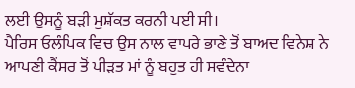ਲਈ ਉਸਨੂੰ ਬੜੀ ਮੁਸ਼ੱਕਤ ਕਰਨੀ ਪਈ ਸੀ।
ਪੈਰਿਸ ਓਲੰਪਿਕ ਵਿਚ ਉਸ ਨਾਲ ਵਾਪਰੇ ਭਾਣੇ ਤੋਂ ਬਾਅਦ ਵਿਨੇਸ਼ ਨੇ ਆਪਣੀ ਕੈਂਸਰ ਤੋਂ ਪੀੜਤ ਮਾਂ ਨੂੰ ਬਹੁਤ ਹੀ ਸਵੰਦੇਨਾ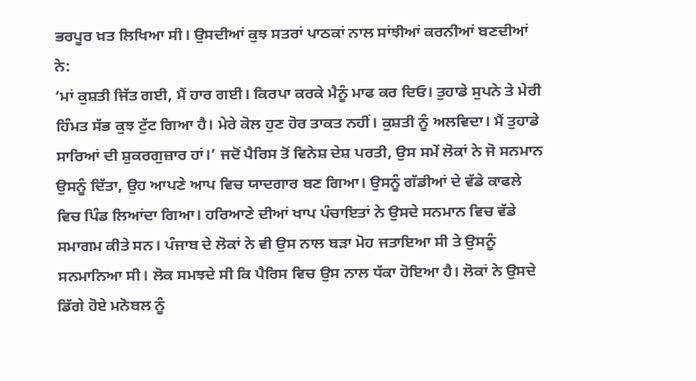ਭਰਪੂਰ ਖ਼ਤ ਲਿਖਿਆ ਸੀ। ਉਸਦੀਆਂ ਕੁਝ ਸਤਰਾਂ ਪਾਠਕਾਂ ਨਾਲ ਸਾਂਝੀਆਂ ਕਰਨੀਆਂ ਬਣਦੀਆਂ ਨੇ:
‘ਮਾਂ ਕੁਸ਼ਤੀ ਜਿੱਤ ਗਈ, ਮੈਂ ਹਾਰ ਗਈ। ਕਿਰਪਾ ਕਰਕੇ ਮੈਨੂੰ ਮਾਫ ਕਰ ਦਿਓ। ਤੁਹਾਡੇ ਸੁਪਨੇ ਤੇ ਮੇਰੀ ਹਿੰਮਤ ਸੱਭ ਕੁਝ ਟੁੱਟ ਗਿਆ ਹੈ। ਮੇਰੇ ਕੋਲ ਹੁਣ ਹੋਰ ਤਾਕਤ ਨਹੀਂ। ਕੁਸ਼ਤੀ ਨੂੰ ਅਲਵਿਦਾ। ਮੈਂ ਤੁਹਾਡੇ ਸਾਰਿਆਂ ਦੀ ਸ਼ੁਕਰਗੁਜ਼ਾਰ ਹਾਂ।’ ਜਦੋਂ ਪੈਰਿਸ ਤੋਂ ਵਿਨੇਸ਼ ਦੇਸ਼ ਪਰਤੀ, ਉਸ ਸਮੇਂ ਲੋਕਾਂ ਨੇ ਜੋ ਸਨਮਾਨ ਉਸਨੂੰ ਦਿੱਤਾ, ਉਹ ਆਪਣੇ ਆਪ ਵਿਚ ਯਾਦਗਾਰ ਬਣ ਗਿਆ। ਉਸਨੂੰ ਗੱਡੀਆਂ ਦੇ ਵੱਡੇ ਕਾਫਲੇ ਵਿਚ ਪਿੰਡ ਲਿਆਂਦਾ ਗਿਆ। ਹਰਿਆਣੇ ਦੀਆਂ ਖਾਪ ਪੰਚਾਇਤਾਂ ਨੇ ਉਸਦੇ ਸਨਮਾਨ ਵਿਚ ਵੱਡੇ ਸਮਾਗਮ ਕੀਤੇ ਸਨ। ਪੰਜਾਬ ਦੇ ਲੋਕਾਂ ਨੇ ਵੀ ਉਸ ਨਾਲ ਬੜਾ ਮੋਹ ਜਤਾਇਆ ਸੀ ਤੇ ਉਸਨੂੰ ਸਨਮਾਨਿਆ ਸੀ। ਲੋਕ ਸਮਝਦੇ ਸੀ ਕਿ ਪੈਰਿਸ ਵਿਚ ਉਸ ਨਾਲ ਧੱਕਾ ਹੋਇਆ ਹੈ। ਲੋਕਾਂ ਨੇ ਉਸਦੇ ਡਿੱਗੇ ਹੋਏ ਮਨੋਬਲ ਨੂੰ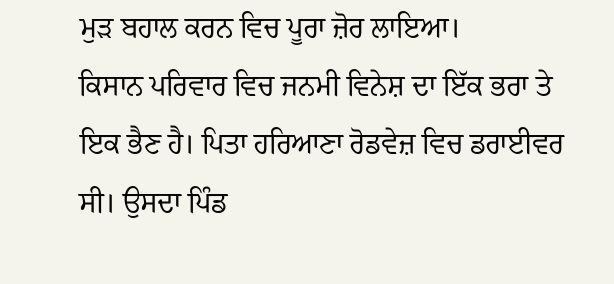ਮੁੜ ਬਹਾਲ ਕਰਨ ਵਿਚ ਪੂਰਾ ਜ਼ੋਰ ਲਾਇਆ।
ਕਿਸਾਨ ਪਰਿਵਾਰ ਵਿਚ ਜਨਮੀ ਵਿਨੇਸ਼ ਦਾ ਇੱਕ ਭਰਾ ਤੇ ਇਕ ਭੈਣ ਹੈ। ਪਿਤਾ ਹਰਿਆਣਾ ਰੋਡਵੇਜ਼ ਵਿਚ ਡਰਾਈਵਰ ਸੀ। ਉਸਦਾ ਪਿੰਡ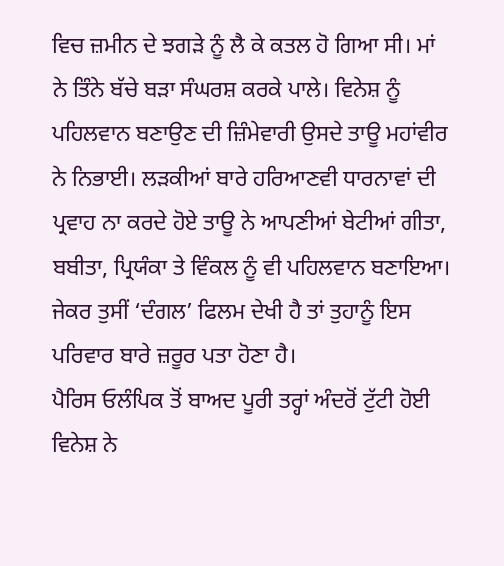ਵਿਚ ਜ਼ਮੀਨ ਦੇ ਝਗੜੇ ਨੂੰ ਲੈ ਕੇ ਕਤਲ ਹੋ ਗਿਆ ਸੀ। ਮਾਂ ਨੇ ਤਿੰਨੇ ਬੱਚੇ ਬੜਾ ਸੰਘਰਸ਼ ਕਰਕੇ ਪਾਲੇ। ਵਿਨੇਸ਼ ਨੂੰ ਪਹਿਲਵਾਨ ਬਣਾਉਣ ਦੀ ਜ਼ਿੰਮੇਵਾਰੀ ਉਸਦੇ ਤਾਊ ਮਹਾਂਵੀਰ ਨੇ ਨਿਭਾਈ। ਲੜਕੀਆਂ ਬਾਰੇ ਹਰਿਆਣਵੀ ਧਾਰਨਾਵਾਂ ਦੀ ਪ੍ਰਵਾਹ ਨਾ ਕਰਦੇ ਹੋਏ ਤਾਊ ਨੇ ਆਪਣੀਆਂ ਬੇਟੀਆਂ ਗੀਤਾ, ਬਬੀਤਾ, ਪ੍ਰਿਯੰਕਾ ਤੇ ਵਿੰਕਲ ਨੂੰ ਵੀ ਪਹਿਲਵਾਨ ਬਣਾਇਆ। ਜੇਕਰ ਤੁਸੀਂ ‘ਦੰਗਲ’ ਫਿਲਮ ਦੇਖੀ ਹੈ ਤਾਂ ਤੁਹਾਨੂੰ ਇਸ ਪਰਿਵਾਰ ਬਾਰੇ ਜ਼ਰੂਰ ਪਤਾ ਹੋਣਾ ਹੈ।
ਪੈਰਿਸ ਓਲੰਪਿਕ ਤੋਂ ਬਾਅਦ ਪੂਰੀ ਤਰ੍ਹਾਂ ਅੰਦਰੋਂ ਟੁੱਟੀ ਹੋਈ ਵਿਨੇਸ਼ ਨੇ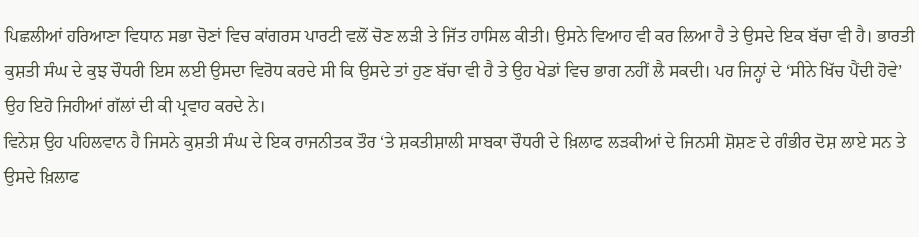ਪਿਛਲੀਆਂ ਹਰਿਆਣਾ ਵਿਧਾਨ ਸਭਾ ਚੋਣਾਂ ਵਿਚ ਕਾਂਗਰਸ ਪਾਰਟੀ ਵਲੋਂ ਚੋਣ ਲੜੀ ਤੇ ਜਿੱਤ ਹਾਸਿਲ ਕੀਤੀ। ਉਸਨੇ ਵਿਆਹ ਵੀ ਕਰ ਲਿਆ ਹੈ ਤੇ ਉਸਦੇ ਇਕ ਬੱਚਾ ਵੀ ਹੈ। ਭਾਰਤੀ ਕੁਸ਼ਤੀ ਸੰਘ ਦੇ ਕੁਝ ਚੌਧਰੀ ਇਸ ਲਈ ਉਸਦਾ ਵਿਰੋਧ ਕਰਦੇ ਸੀ ਕਿ ਉਸਦੇ ਤਾਂ ਹੁਣ ਬੱਚਾ ਵੀ ਹੈ ਤੇ ਉਹ ਖੇਡਾਂ ਵਿਚ ਭਾਗ ਨਹੀਂ ਲੈ ਸਕਦੀ। ਪਰ ਜਿਨ੍ਹਾਂ ਦੇ ‘ਸੀਨੇ ਖਿੱਚ ਪੈਂਦੀ ਹੋਵੇ’ ਉਹ ਇਹੋ ਜਿਹੀਆਂ ਗੱਲਾਂ ਦੀ ਕੀ ਪ੍ਰਵਾਹ ਕਰਦੇ ਨੇ।
ਵਿਨੇਸ਼ ਉਹ ਪਹਿਲਵਾਨ ਹੈ ਜਿਸਨੇ ਕੁਸ਼ਤੀ ਸੰਘ ਦੇ ਇਕ ਰਾਜਨੀਤਕ ਤੌਰ ‘ਤੇ ਸ਼ਕਤੀਸ਼ਾਲੀ ਸਾਬਕਾ ਚੌਧਰੀ ਦੇ ਖ਼ਿਲਾਫ ਲੜਕੀਆਂ ਦੇ ਜਿਨਸੀ ਸ਼ੋਸ਼ਣ ਦੇ ਗੰਭੀਰ ਦੋਸ਼ ਲਾਏ ਸਨ ਤੇ ਉਸਦੇ ਖ਼ਿਲਾਫ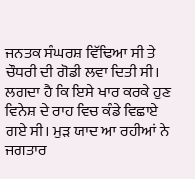ਜਨਤਕ ਸੰਘਰਸ਼ ਵਿੱਢਿਆ ਸੀ ਤੇ ਚੌਧਰੀ ਦੀ ਗੋਡੀ ਲਵਾ ਦਿਤੀ ਸੀ। ਲਗਦਾ ਹੈ ਕਿ ਇਸੇ ਖਾਰ ਕਰਕੇ ਹੁਣ ਵਿਨੇਸ਼ ਦੇ ਰਾਹ ਵਿਚ ਕੰਡੇ ਵਿਛਾਏ ਗਏ ਸੀ। ਮੁੜ ਯਾਦ ਆ ਰਹੀਆਂ ਨੇ ਜਗਤਾਰ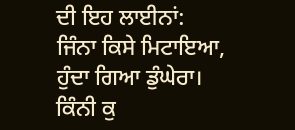ਦੀ ਇਹ ਲਾਈਨਾਂ:
ਜਿੰਨਾ ਕਿਸੇ ਮਿਟਾਇਆ, ਹੁੰਦਾ ਗਿਆ ਡੁੰਘੇਰਾ।
ਕਿੰਨੀ ਕੁ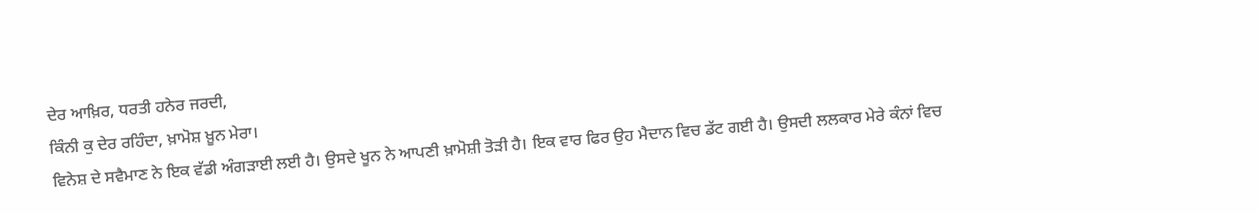ਦੇਰ ਆਖ਼ਿਰ, ਧਰਤੀ ਹਨੇਰ ਜਰਦੀ,
ਕਿੰਨੀ ਕੁ ਦੇਰ ਰਹਿੰਦਾ, ਖ਼ਾਮੋਸ਼ ਖ਼ੂਨ ਮੇਰਾ।
ਵਿਨੇਸ਼ ਦੇ ਸਵੈਮਾਣ ਨੇ ਇਕ ਵੱਡੀ ਅੰਗੜਾਈ ਲਈ ਹੈ। ਉਸਦੇ ਖੂਨ ਨੇ ਆਪਣੀ ਖ਼ਾਮੋਸ਼ੀ ਤੋੜੀ ਹੈ। ਇਕ ਵਾਰ ਫਿਰ ਉਹ ਮੈਦਾਨ ਵਿਚ ਡੱਟ ਗਈ ਹੈ। ਉਸਦੀ ਲਲਕਾਰ ਮੇਰੇ ਕੰਨਾਂ ਵਿਚ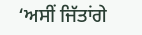‘ਅਸੀਂ ਜਿੱਤਾਂਗੇ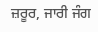ਜ਼ਰੂਰ, ਜਾਰੀ ਜੰਗ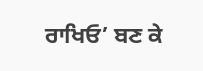ਰਾਖਿਓ’ ਬਣ ਕੇ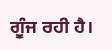ਗੂੰਜ ਰਹੀ ਹੈ।